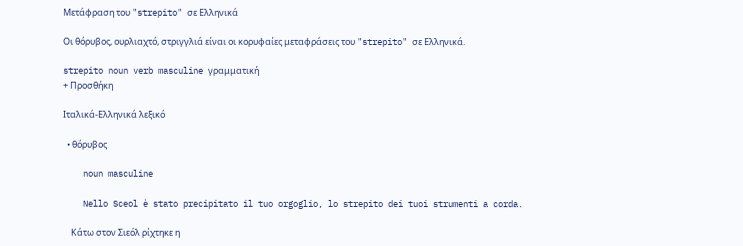Μετάφραση του "strepito" σε Ελληνικά

Οι θόρυβος, ουρλιαχτό, στριγγλιά είναι οι κορυφαίες μεταφράσεις του "strepito" σε Ελληνικά.

strepito noun verb masculine γραμματική
+ Προσθήκη

Ιταλικά-Ελληνικά λεξικό

  • θόρυβος

    noun masculine

    Nello Sceol è stato precipitato il tuo orgoglio, lo strepito dei tuoi strumenti a corda.

    Κάτω στον Σιεόλ ρίχτηκε η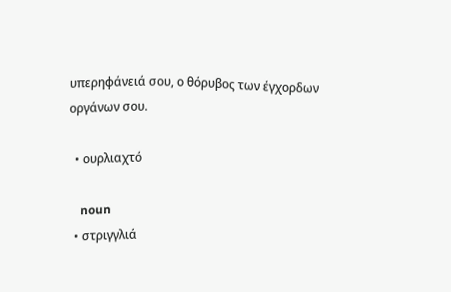υπερηφάνειά σου, ο θόρυβος των έγχορδων οργάνων σου.

  • ουρλιαχτό

    noun
  • στριγγλιά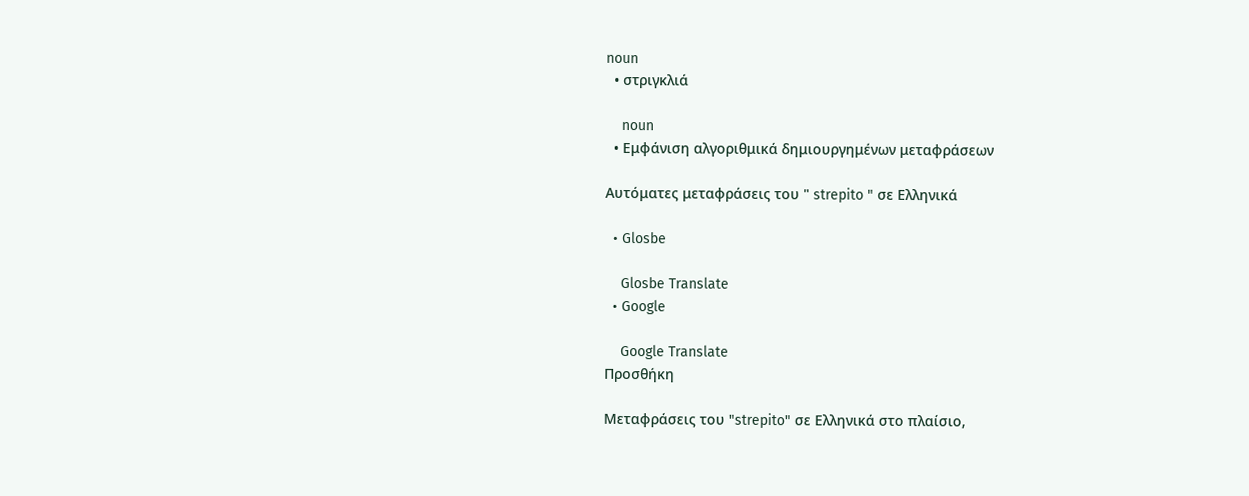noun
  • στριγκλιά

    noun
  • Εμφάνιση αλγοριθμικά δημιουργημένων μεταφράσεων

Αυτόματες μεταφράσεις του " strepito " σε Ελληνικά

  • Glosbe

    Glosbe Translate
  • Google

    Google Translate
Προσθήκη

Μεταφράσεις του "strepito" σε Ελληνικά στο πλαίσιο,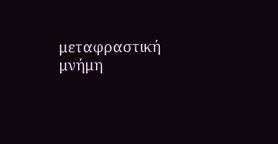μεταφραστική μνήμη